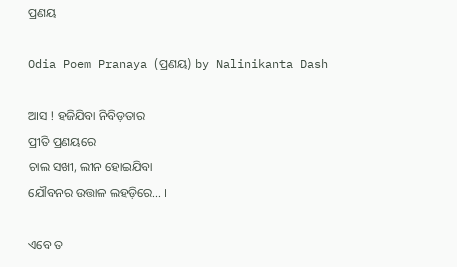ପ୍ରଣୟ

Odia Poem Pranaya (ପ୍ରଣୟ) by Nalinikanta Dash

ଆସ ! ହଜିଯିବା ନିବିଡ଼ତାର
ପ୍ରୀତି ପ୍ରଣୟରେ
ଚାଲ ସଖୀ, ଲୀନ ହୋଇଯିବା
ଯୌବନର ଉତ୍ତାଳ ଲହଡ଼ିରେ… ।

ଏବେ ତ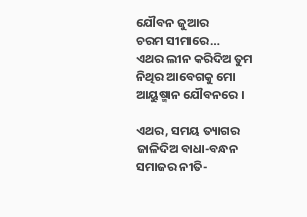ଯୌବନ ଜୁଆର
ଚରମ ସୀମାରେ…
ଏଥର ଲୀନ କରିଦିଅ ତୁମ
ନିଥିର ଆବେଗକୁ ମୋ
ଆୟୁଷ୍ମାନ ଯୌବନରେ ।

ଏଥର, ସମୟ ତ୍ୟାଗର
ଜାଳିଦିଅ ବାଧା-ବନ୍ଧନ
ସମାଜର ନୀତି-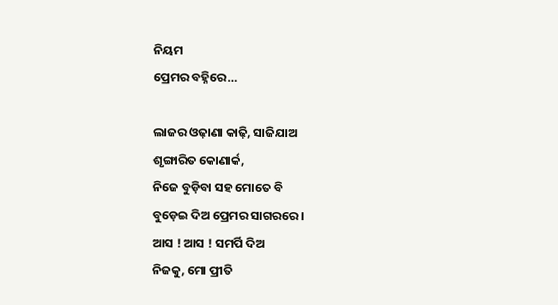ନିୟମ
ପ୍ରେମର ବହ୍ନିରେ…

ଲାଜର ଓଢ଼ାଣା କାଢ଼ି, ସାଜିଯାଅ
ଶୃଙ୍ଗାରିତ କୋଣାର୍କ,
ନିଜେ ବୁଡ଼ିବା ସହ ମୋତେ ବି
ବୁଡ଼େଇ ଦିଅ ପ୍ରେମର ସାଗରରେ ।
ଆସ ! ଆସ ! ସମର୍ପି ଦିଅ
ନିଜକୁ, ମୋ ପ୍ରୀତି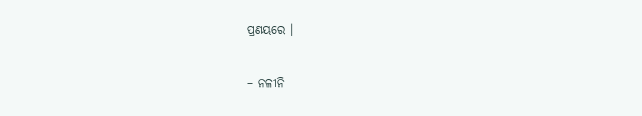ପ୍ରଣୟରେ ।

– ନଳୀନି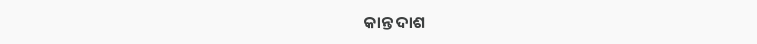କାନ୍ତ ଦାଶ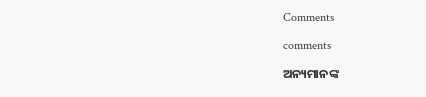Comments

comments

ଅନ୍ୟମାନଙ୍କ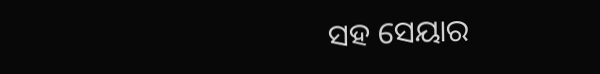ସହ ସେୟାର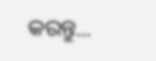କରନ୍ତୁ...